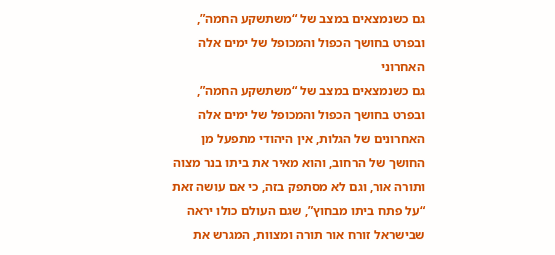גם כשנמצאים במצב של “משתשקע החמה”, ובפרט בחושך הכפול והמכופל של ימים אלה האחרוני
גם כשנמצאים במצב של “משתשקע החמה”, ובפרט בחושך הכפול והמכופל של ימים אלה האחרונים של הגלות, אין היהודי מתפעל מן החושך של הרחוב, והוא מאיר את ביתו בנר מצוה ותורה אור, וגם לא מסתפק בזה, כי אם עושה זאת “על פתח ביתו מבחוץ”, שגם העולם כולו יראה שבישראל זורח אור תורה ומצוות, המגרש את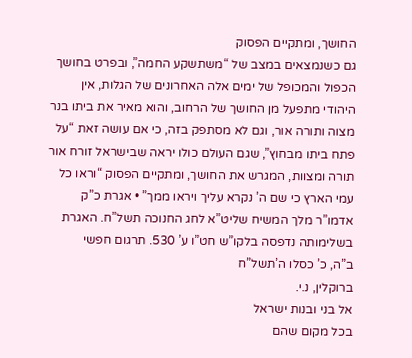החושך, ומתקיים הפסוק
גם כשנמצאים במצב של “משתשקע החמה”, ובפרט בחושך הכפול והמכופל של ימים אלה האחרונים של הגלות, אין היהודי מתפעל מן החושך של הרחוב, והוא מאיר את ביתו בנר מצוה ותורה אור, וגם לא מסתפק בזה, כי אם עושה זאת “על פתח ביתו מבחוץ”, שגם העולם כולו יראה שבישראל זורח אור תורה ומצוות, המגרש את החושך, ומתקיים הפסוק “וראו כל עמי הארץ כי שם ה’ נקרא עליך ויראו ממך” • אגרת כ”ק אדמו”ר מלך המשיח שליט”א לחג החנוכה תשל”ח. האגרת בשלימותה נדפסה בלקו”ש חט”ו ע’ 530. תרגום חפשי
ב”ה, כ’ כסלו ה’תשל”ח
ברוקלין, נ.י.
אל בני ובנות ישראל
בכל מקום שהם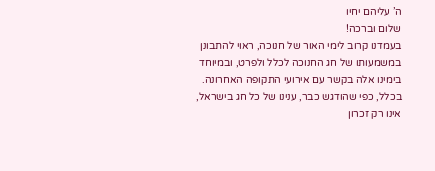ה’ עליהם יחיו
שלום וברכה!
בעמדנו קרוב לימי האור של חנוכה, ראוי להתבונן במשמעותו של חג החנוכה לכלל ולפרט, ובמיוחד בימינו אלה בקשר עם אירועי התקופה האחרונה.
בכלל, כפי שהודגש כבר, ענינו של כל חג בישראל, אינו רק זכרון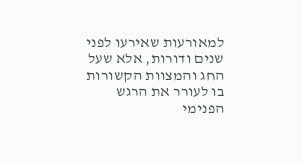למאורעות שאירעו לפני שנים ודורות, אלא שעל החג והמצוות הקשורות בו לעורר את הרגש הפנימי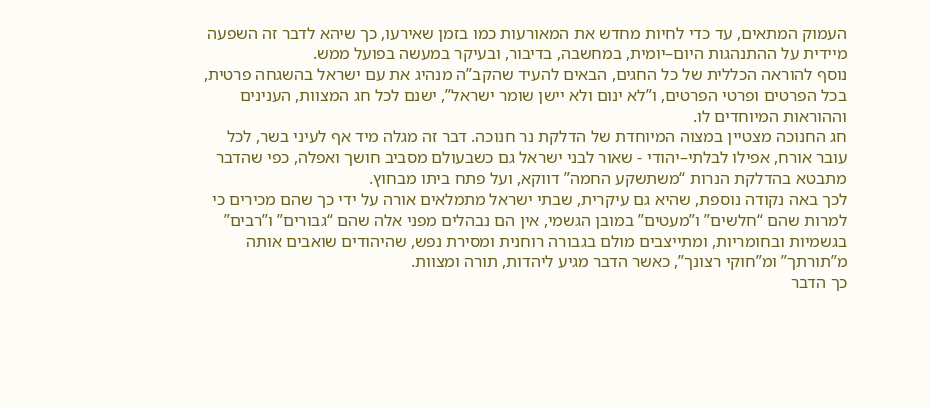העמוק המתאים, עד כדי לחיות מחדש את המאורעות כמו בזמן שאירעו, כך שיהא לדבר זה השפעה מיידית על ההתנהגות היום–יומית, במחשבה, בדיבור, ובעיקר במעשה בפועל ממש.
נוסף להוראה הכללית של כל החגים, הבאים להעיד שהקב”ה מנהיג את עם ישראל בהשגחה פרטית, בכל הפרטים ופרטי הפרטים, ו”לא ינום ולא יישן שומר ישראל”, ישנם לכל חג המצוות, הענינים וההוראות המיוחדים לו.
חג החנוכה מצטיין במצוה המיוחדת של הדלקת נר חנוכה. דבר זה מגלה מיד אף לעיני בשר, לכל עובר אורח, אפילו לבלתי–יהודי - שאור לבני ישראל גם כשבעולם מסביב חושך ואפלה, כפי שהדבר מתבטא בהדלקת הנרות “משתשקע החמה” דווקא, ועל פתח ביתו מבחוץ.
לכך באה נקודה נוספת, שהיא גם עיקרית, שבתי ישראל מתמלאים אורה על ידי כך שהם מכירים כי למרות שהם “חלשים” ו”מעטים” במובן הגשמי, אין הם נבהלים מפני אלה שהם “גבורים” ו”רבים” בגשמיות ובחומריות, ומתייצבים מולם בגבורה רוחנית ומסירת נפש, שהיהודים שואבים אותה מ”תורתך” ומ”חוקי רצונך”, כאשר הדבר מגיע ליהדות, תורה ומצוות.
כך הדבר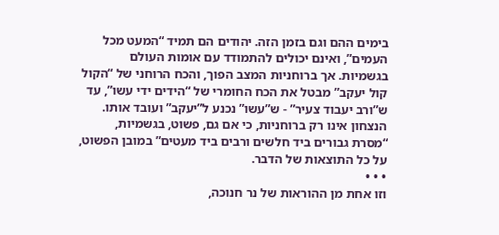בימים ההם וגם בזמן הזה. יהודים הם תמיד “המעט מכל העמים”, ואינם יכולים להתמודד עם אומות העולם בגשמיות. אך ברוחניות המצב הפוך, והכח הרוחני של “הקול קול יעקב” מבטל את הכח החומרי של “הידים ידי עשו”, עד ש”ורב יעבוד צעיר” - ש”עשו” נכנע ל”יעקב” ועובד אותו. הנצחון אינו רק ברוחניות, כי אם גם, פשוט, בגשמיות, “מסרת גבורים ביד חלשים ורבים ביד מעטים” במובן הפשוט, על כל התוצאות של הדבר.
• • •
וזו אחת מן ההוראות של נר חנוכה,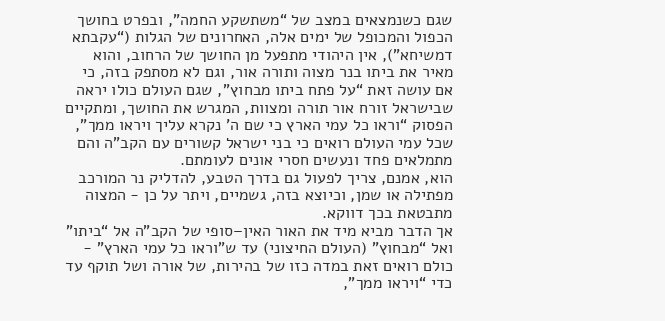שגם כשנמצאים במצב של “משתשקע החמה”, ובפרט בחושך הכפול והמכופל של ימים אלה, האחרונים של הגלות (“עקבתא דמשיחא”), אין היהודי מתפעל מן החושך של הרחוב, והוא מאיר את ביתו בנר מצוה ותורה אור, וגם לא מסתפק בזה, כי אם עושה זאת “על פתח ביתו מבחוץ”, שגם העולם כולו יראה שבישראל זורח אור תורה ומצוות, המגרש את החושך, ומתקיים הפסוק “וראו כל עמי הארץ כי שם ה’ נקרא עליך ויראו ממך”, שכל עמי העולם רואים כי בני ישראל קשורים עם הקב”ה והם מתמלאים פחד ונעשים חסרי אונים לעומתם.
הוא, אמנם, צריך לפעול גם בדרך הטבע, להדליק נר המורכב מפתילה או שמן, וכיוצא בזה, גשמיים, ויתר על כן - המצוה מתבטאת בכך דווקא.
אך הדבר מביא מיד את האור האין–סופי של הקב”ה אל “ביתו” ואל “מבחוץ” (העולם החיצוני) עד ש”וראו כל עמי הארץ” - כולם רואים זאת במדה כזו של בהירות, של אורה ושל תוקף עד כדי “ויראו ממך”,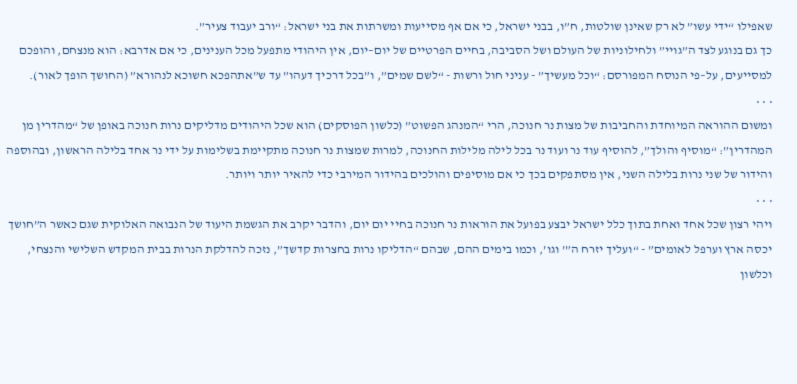שאפילו “ידי עשו” לא רק שאינן שולטות, ח”ו, בבני ישראל, כי אם אף מסייעות ומשרתות את בני ישראל: “ורב יעבוד צעיר”.
כך גם בנוגע לצד ה”גויי” ולחילוניות של העולם ושל הסביבה, בחיים הפרטיים של יום–יום, אין היהודי מתפעל מכל הענינים, כי אם אדרבא: הוא מנצחם, והופכם למסייעים, על–פי הנוסח המפורסם: “וכל מעשיך” - עניני חול ורשות - “לשם שמים”, ו”בכל דרכיך דעהו” עד ש”אתהפכא חשוכא לנהורא” (החושך הופך לאור).
• • •
ומשום ההוראה המיוחדת והחביבות של מצות נר חנוכה, הרי “המנהג הפשוט” (כלשון הפוסקים) הוא שכל היהודים מדליקים נרות חנוכה באופן של “מהדרין מן המהדרין”: “מוסיף והולך”, להוסיף עוד נר ועוד נר בכל לילה מלילות החנוכה, למרות שמצות נר חנוכה מתקיימת בשלימות על ידי נר אחד בלילה הראשון, ובהוספה והידור של שני נרות בלילה השני, אין מסתפקים בכך כי אם מוסיפים והולכים בהידור המירבי כדי להאיר יותר ויותר.
• • •
ויהי רצון שכל אחד ואחת בתוך כלל ישראל יבצע בפועל את הוראות נר חנוכה בחיי יום יום, והדבר יקרב את הגשמת היעוד של הנבואה האלוקית שגם כאשר ה”חושך יכסה ארץ וערפל לאומים” - “ועליך יזרח ה”’ וגו’, וכמו בימים ההם, שבהם “הדליקו נרות בחצרות קדשך”, נזכה להדלקת הנרות בבית המקדש השלישי והנצחי, וכלשון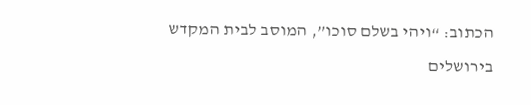הכתוב: “ויהי בשלם סוכו”, המוסב לבית המקדש בירושלים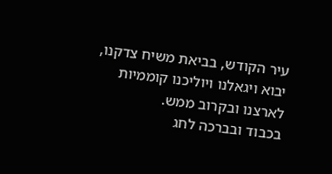עיר הקודש, בביאת משיח צדקנו, יבוא ויגאלנו ויוליכנו קוממיות לארצנו ובקרוב ממש.
בכבוד ובברכה לחג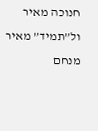חנוכה מאיר ול”תמיד” מאיר
מנחם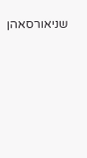שניאורסאהן